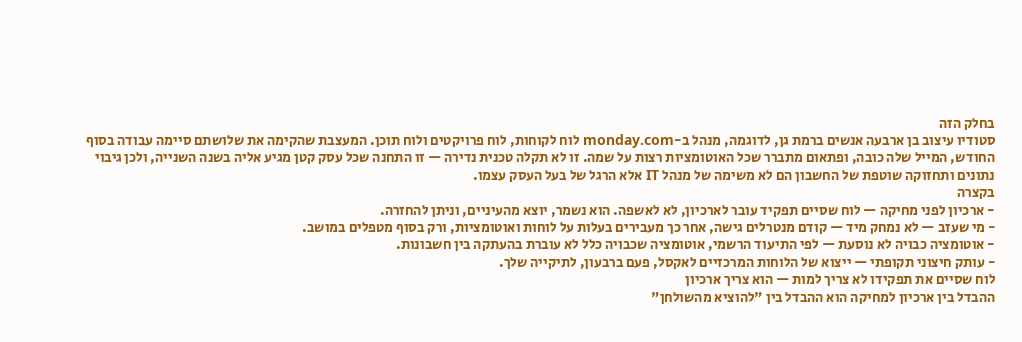בחלק הזה
סטודיו עיצוב בן ארבעה אנשים ברמת גן, לדוגמה, מנהל ב-monday.com לוח לקוחות, לוח פרויקטים ולוח תוכן. המעצבת שהקימה את שלושתם סיימה עבודה בסוף החודש, המייל שלה כובה, ופתאום מתברר שכל האוטומציות רצות על שמה. זו לא תקלה טכנית נדירה — זו התחנה שכל עסק קטן מגיע אליה בשנה השנייה, ולכן גיבוי נתונים ותחזוקה שוטפת של החשבון הם לא משימה של מנהל IT אלא הרגל של בעל העסק עצמו.
בקצרה
- ארכיון לפני מחיקה — לוח שסיים תפקיד עובר לארכיון, לא לאשפה. הוא נשמר, יוצא מהעיניים, וניתן להחזרה.
- מי שעזב — לא נמחק מיד — קודם מנטרלים גישה, אחר כך מעבירים בעלות על לוחות ואוטומציות, ורק בסוף מטפלים במושב.
- אוטומציה כבויה לא נוסעת — לפי התיעוד הרשמי, אוטומציה שכבויה כלל לא עוברת בהעתקה בין חשבונות.
- עותק חיצוני תקופתי — ייצוא של הלוחות המרכזיים לאקסל, פעם ברבעון, לתיקייה שלך.
לוח שסיים את תפקידו לא צריך למות — הוא צריך ארכיון
ההבדל בין ארכיון למחיקה הוא ההבדל בין "להוציא מהשולחן"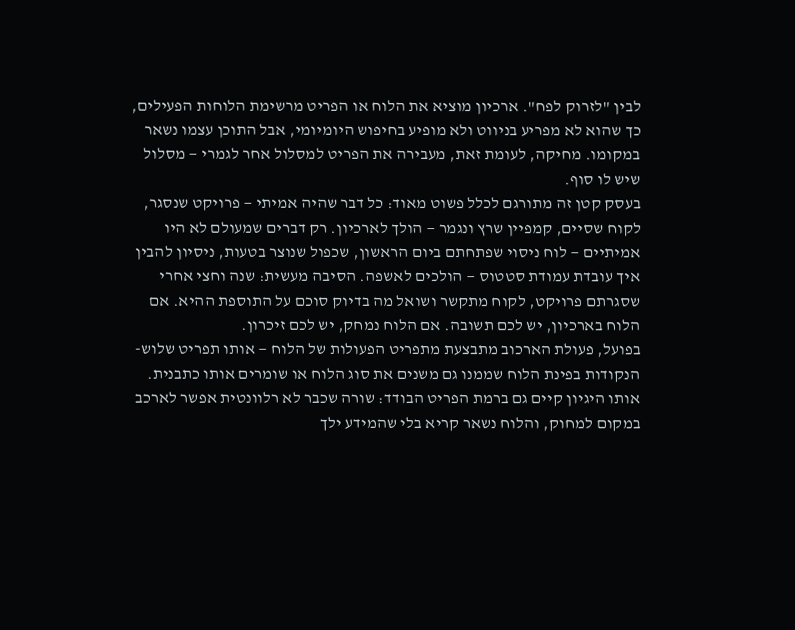לבין "לזרוק לפח". ארכיון מוציא את הלוח או הפריט מרשימת הלוחות הפעילים, כך שהוא לא מפריע בניווט ולא מופיע בחיפוש היומיומי, אבל התוכן עצמו נשאר במקומו. מחיקה, לעומת זאת, מעבירה את הפריט למסלול אחר לגמרי — מסלול שיש לו סוף.
בעסק קטן זה מתורגם לכלל פשוט מאוד: כל דבר שהיה אמיתי — פרויקט שנסגר, לקוח שסיים, קמפיין שרץ ונגמר — הולך לארכיון. רק דברים שמעולם לא היו אמיתיים — לוח ניסוי שפתחתם ביום הראשון, שכפול שנוצר בטעות, ניסיון להבין איך עובדת עמודת סטטוס — הולכים לאשפה. הסיבה מעשית: שנה וחצי אחרי שסגרתם פרויקט, לקוח מתקשר ושואל מה בדיוק סוכם על התוספת ההיא. אם הלוח בארכיון, יש לכם תשובה. אם הלוח נמחק, יש לכם זיכרון.
בפועל, פעולת הארכוב מתבצעת מתפריט הפעולות של הלוח — אותו תפריט שלוש-הנקודות בפינת הלוח שממנו גם משנים את סוג הלוח או שומרים אותו כתבנית. אותו היגיון קיים גם ברמת הפריט הבודד: שורה שכבר לא רלוונטית אפשר לארכב במקום למחוק, והלוח נשאר קריא בלי שהמידע ילך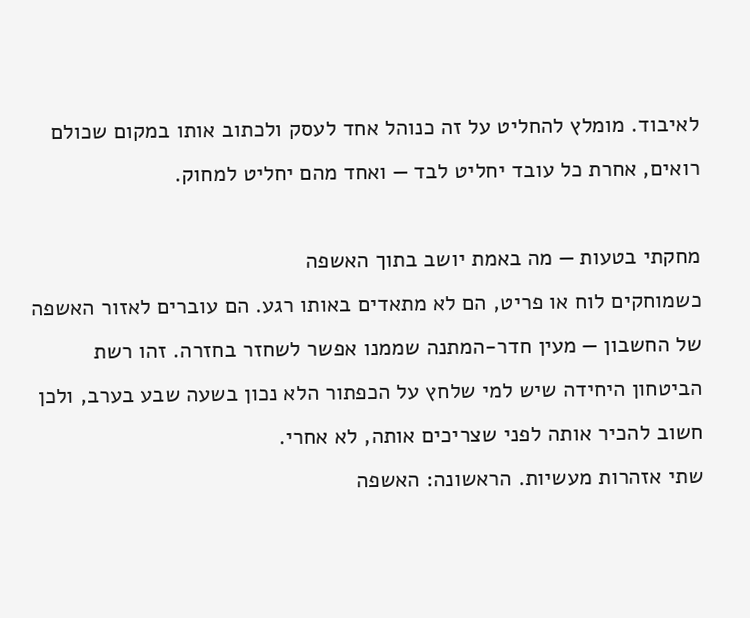לאיבוד. מומלץ להחליט על זה כנוהל אחד לעסק ולכתוב אותו במקום שכולם רואים, אחרת כל עובד יחליט לבד — ואחד מהם יחליט למחוק.

מחקתי בטעות — מה באמת יושב בתוך האשפה
כשמוחקים לוח או פריט, הם לא מתאדים באותו רגע. הם עוברים לאזור האשפה של החשבון — מעין חדר-המתנה שממנו אפשר לשחזר בחזרה. זהו רשת הביטחון היחידה שיש למי שלחץ על הכפתור הלא נכון בשעה שבע בערב, ולכן חשוב להכיר אותה לפני שצריכים אותה, לא אחרי.
שתי אזהרות מעשיות. הראשונה: האשפה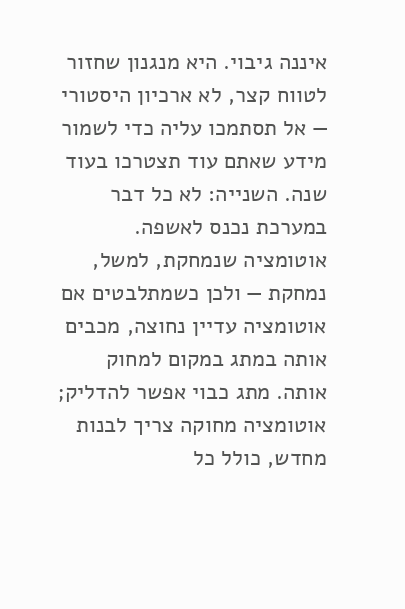איננה גיבוי. היא מנגנון שחזור לטווח קצר, לא ארכיון היסטורי — אל תסתמכו עליה כדי לשמור מידע שאתם עוד תצטרכו בעוד שנה. השנייה: לא כל דבר במערכת נכנס לאשפה. אוטומציה שנמחקת, למשל, נמחקת — ולכן כשמתלבטים אם אוטומציה עדיין נחוצה, מכבים אותה במתג במקום למחוק אותה. מתג כבוי אפשר להדליק; אוטומציה מחוקה צריך לבנות מחדש, כולל כל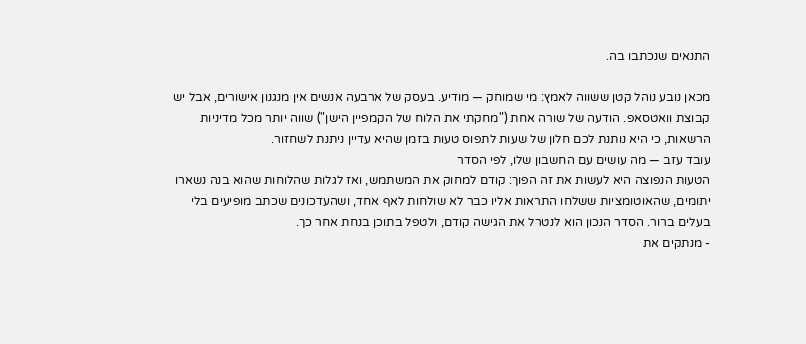התנאים שנכתבו בה.

מכאן נובע נוהל קטן ששווה לאמץ: מי שמוחק — מודיע. בעסק של ארבעה אנשים אין מנגנון אישורים, אבל יש קבוצת וואטסאפ. הודעה של שורה אחת ("מחקתי את הלוח של הקמפיין הישן") שווה יותר מכל מדיניות הרשאות, כי היא נותנת לכם חלון של שעות לתפוס טעות בזמן שהיא עדיין ניתנת לשחזור.
עובד עזב — מה עושים עם החשבון שלו, לפי הסדר
הטעות הנפוצה היא לעשות את זה הפוך: קודם למחוק את המשתמש, ואז לגלות שהלוחות שהוא בנה נשארו יתומים, שהאוטומציות ששלחו התראות אליו כבר לא שולחות לאף אחד, ושהעדכונים שכתב מופיעים בלי בעלים ברור. הסדר הנכון הוא לנטרל את הגישה קודם, ולטפל בתוכן בנחת אחר כך.
- מנתקים את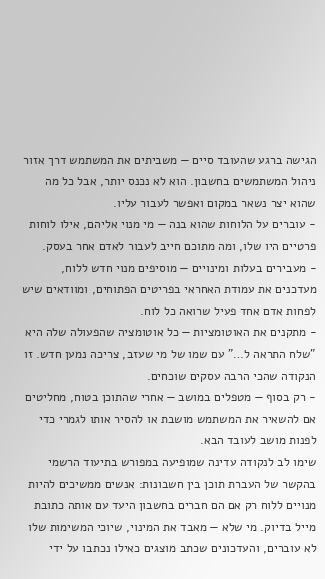הגישה ברגע שהעובד סיים — משביתים את המשתמש דרך אזור ניהול המשתמשים בחשבון. הוא לא נכנס יותר, אבל כל מה שהוא יצר נשאר במקום ואפשר לעבור עליו.
- עוברים על הלוחות שהוא בנה — מי מנוי אליהם, אילו לוחות פרטיים היו שלו, ומה מתוכם חייב לעבור לאדם אחר בעסק.
- מעבירים בעלות ומינויים — מוסיפים מנוי חדש ללוח, מעדכנים את עמודת האחראי בפריטים הפתוחים, ומוודאים שיש לפחות אדם אחד פעיל שרואה כל לוח.
- מתקנים את האוטומציות — כל אוטומציה שהפעולה שלה היא "שלח התראה ל…" עם שמו של מי שעזב, צריכה נמען חדש. זו הנקודה שהכי הרבה עסקים שוכחים.
- רק בסוף — מטפלים במושב — אחרי שהתוכן בטוח, מחליטים אם להשאיר את המשתמש מושבת או להסיר אותו לגמרי כדי לפנות מושב לעובד הבא.
שימו לב לנקודה עדינה שמופיעה במפורש בתיעוד הרשמי בהקשר של העברת תוכן בין חשבונות: אנשים ממשיכים להיות מנויים ללוח רק אם הם חברים בחשבון היעד עם אותה כתובת מייל בדיוק. מי שלא — מאבד את המינוי, שיוכי המשימות שלו לא עוברים, והעדכונים שכתב מוצגים כאילו נכתבו על ידי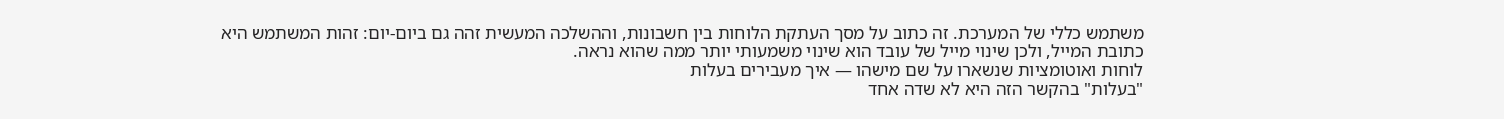משתמש כללי של המערכת. זה כתוב על מסך העתקת הלוחות בין חשבונות, וההשלכה המעשית זהה גם ביום-יום: זהות המשתמש היא כתובת המייל, ולכן שינוי מייל של עובד הוא שינוי משמעותי יותר ממה שהוא נראה.
לוחות ואוטומציות שנשארו על שם מישהו — איך מעבירים בעלות
"בעלות" בהקשר הזה היא לא שדה אחד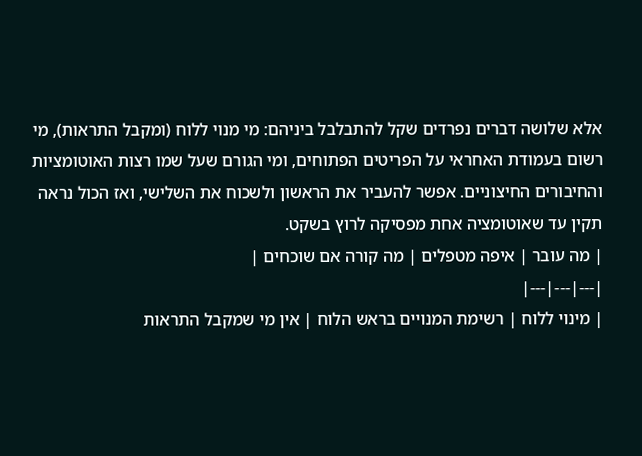אלא שלושה דברים נפרדים שקל להתבלבל ביניהם: מי מנוי ללוח (ומקבל התראות), מי רשום בעמודת האחראי על הפריטים הפתוחים, ומי הגורם שעל שמו רצות האוטומציות והחיבורים החיצוניים. אפשר להעביר את הראשון ולשכוח את השלישי, ואז הכול נראה תקין עד שאוטומציה אחת מפסיקה לרוץ בשקט.
| מה עובר | איפה מטפלים | מה קורה אם שוכחים |
|---|---|---|
| מינוי ללוח | רשימת המנויים בראש הלוח | אין מי שמקבל התראות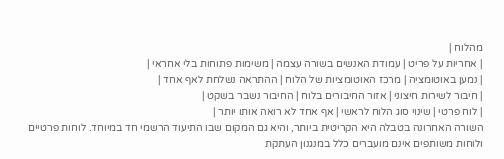מהלוח |
| אחריות על פריט | עמודת האנשים בשורה עצמה | משימות פתוחות בלי אחראי |
| נמען באוטומציה | מרכז האוטומציות של הלוח | ההתראה נשלחת לאף אחד |
| חיבור לשירות חיצוני | אזור החיבורים בלוח | החיבור נשבר בשקט |
| לוח פרטי | שינוי סוג הלוח לראשי | אף אחד לא רואה אותו יותר |
השורה האחרונה בטבלה היא הקריטית ביותר, והיא גם המקום שבו התיעוד הרשמי חד במיוחד. לוחות פרטיים ולוחות משותפים אינם מועברים כלל במנגנון העתקת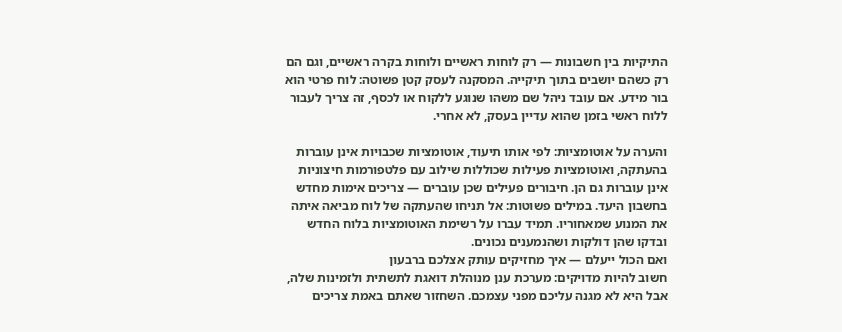התיקיות בין חשבונות — רק לוחות ראשיים ולוחות בקרה ראשיים, וגם הם רק כשהם יושבים בתוך תיקייה. המסקנה לעסק קטן פשוטה: לוח פרטי הוא בור מידע. אם עובד ניהל שם משהו שנוגע ללקוח או לכסף, זה צריך לעבור ללוח ראשי בזמן שהוא עדיין בעסק, לא אחרי.

והערה על אוטומציות: לפי אותו תיעוד, אוטומציות שכבויות אינן עוברות בהעתקה, ואוטומציות פעילות שכוללות שילוב עם פלטפורמות חיצוניות אינן עוברות גם הן. חיבורים פעילים שכן עוברים — צריכים אימות מחדש בחשבון היעד. במילים פשוטות: אל תניחו שהעתקה של לוח מביאה איתה את המנוע שמאחוריו. תמיד עברו על רשימת האוטומציות בלוח החדש ובדקו שהן דולקות ושהנמענים נכונים.
ואם הכול ייעלם — איך מחזיקים עותק אצלכם ברבעון
חשוב להיות מדויקים: מערכת ענן מנוהלת דואגת לתשתית ולזמינות שלה, אבל היא לא מגנה עליכם מפני עצמכם. השחזור שאתם באמת צריכים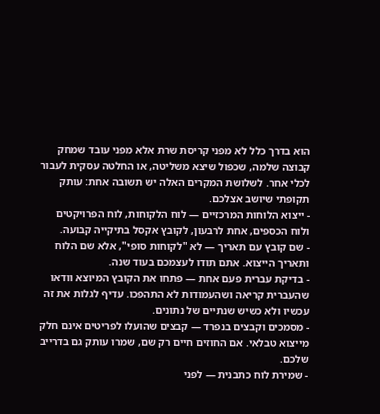הוא בדרך כלל לא מפני קריסת שרת אלא מפני עובד שמחק קבוצה שלמה, שכפול שיצא משליטה, או החלטה עסקית לעבור לכלי אחר. לשלושת המקרים האלה יש תשובה אחת: עותק תקופתי שיושב אצלכם.
- ייצוא הלוחות המרכזיים — לוח הלקוחות, לוח הפרויקטים ולוח הכספים, אחת לרבעון, לקובץ אקסל בתיקייה קבועה.
- שם קובץ עם תאריך — לא "לקוחות סופי", אלא שם הלוח ותאריך הייצוא. אתם תודו לעצמכם בעוד שנה.
- בדיקת עברית פעם אחת — פתחו את הקובץ המיוצא וודאו שהעברית קריאה ושהעמודות לא התהפכו. עדיף לגלות את זה עכשיו ולא כשיש שנתיים של נתונים.
- מסמכים וקבצים בנפרד — קבצים שהועלו לפריטים אינם חלק מייצוא טבלאי. אם החוזים חיים רק שם, שמרו עותק גם בדרייב שלכם.
- שמירת לוח כתבנית — לפני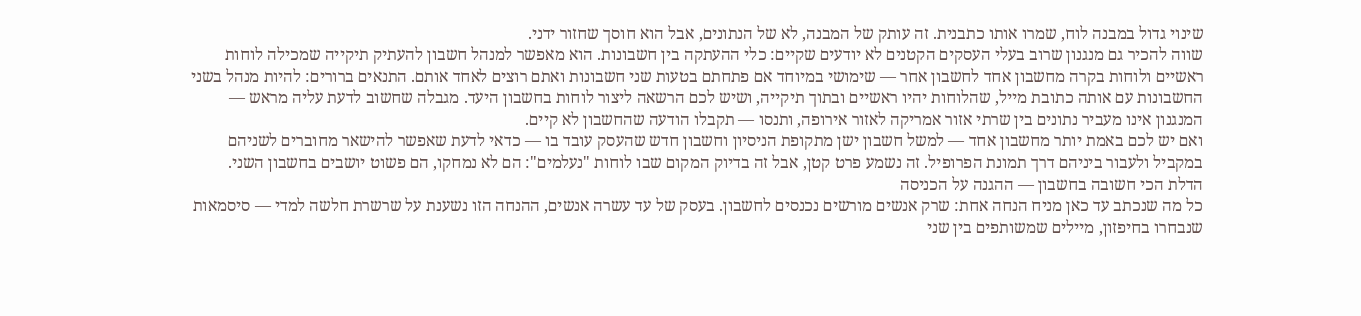שינוי גדול במבנה לוח, שמרו אותו כתבנית. זה עותק של המבנה, לא של הנתונים, אבל הוא חוסך שחזור ידני.
שווה להכיר גם מנגנון שרוב בעלי העסקים הקטנים לא יודעים שקיים: כלי ההעתקה בין חשבונות. הוא מאפשר למנהל חשבון להעתיק תיקייה שמכילה לוחות ראשיים ולוחות בקרה מחשבון אחד לחשבון אחר — שימושי במיוחד אם פתחתם בטעות שני חשבונות ואתם רוצים לאחד אותם. התנאים ברורים: להיות מנהל בשני החשבונות עם אותה כתובת מייל, שהלוחות יהיו ראשיים ובתוך תיקייה, ושיש לכם הרשאה ליצור לוחות בחשבון היעד. מגבלה שחשוב לדעת עליה מראש — המנגנון אינו מעביר נתונים בין שרתי אזור אמריקה לאזור אירופה, ותנסו — תקבלו הודעה שהחשבון לא קיים.
ואם יש לכם באמת יותר מחשבון אחד — למשל חשבון ישן מתקופת הניסיון וחשבון חדש שהעסק עובד בו — כדאי לדעת שאפשר להישאר מחוברים לשניהם במקביל ולעבור ביניהם דרך תמונת הפרופיל. זה נשמע פרט קטן, אבל זה בדיוק המקום שבו לוחות "נעלמים": הם לא נמחקו, הם פשוט יושבים בחשבון השני.
הדלת הכי חשובה בחשבון — ההגנה על הכניסה
כל מה שנכתב עד כאן מניח הנחה אחת: שרק אנשים מורשים נכנסים לחשבון. בעסק של עד עשרה אנשים, ההנחה הזו נשענת על שרשרת חלשה למדי — סיסמאות שנבחרו בחיפזון, מיילים שמשותפים בין שני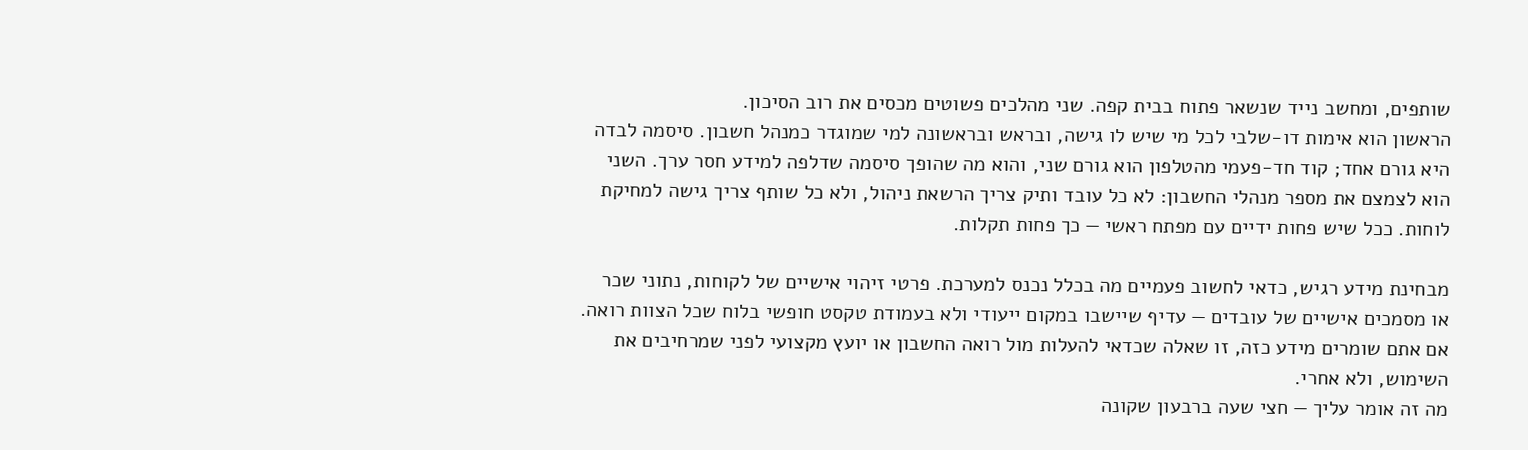שותפים, ומחשב נייד שנשאר פתוח בבית קפה. שני מהלכים פשוטים מכסים את רוב הסיכון.
הראשון הוא אימות דו-שלבי לכל מי שיש לו גישה, ובראש ובראשונה למי שמוגדר כמנהל חשבון. סיסמה לבדה היא גורם אחד; קוד חד-פעמי מהטלפון הוא גורם שני, והוא מה שהופך סיסמה שדלפה למידע חסר ערך. השני הוא לצמצם את מספר מנהלי החשבון: לא כל עובד ותיק צריך הרשאת ניהול, ולא כל שותף צריך גישה למחיקת לוחות. ככל שיש פחות ידיים עם מפתח ראשי — כך פחות תקלות.

מבחינת מידע רגיש, כדאי לחשוב פעמיים מה בכלל נכנס למערכת. פרטי זיהוי אישיים של לקוחות, נתוני שכר או מסמכים אישיים של עובדים — עדיף שיישבו במקום ייעודי ולא בעמודת טקסט חופשי בלוח שכל הצוות רואה. אם אתם שומרים מידע כזה, זו שאלה שכדאי להעלות מול רואה החשבון או יועץ מקצועי לפני שמרחיבים את השימוש, ולא אחרי.
מה זה אומר עליך — חצי שעה ברבעון שקונה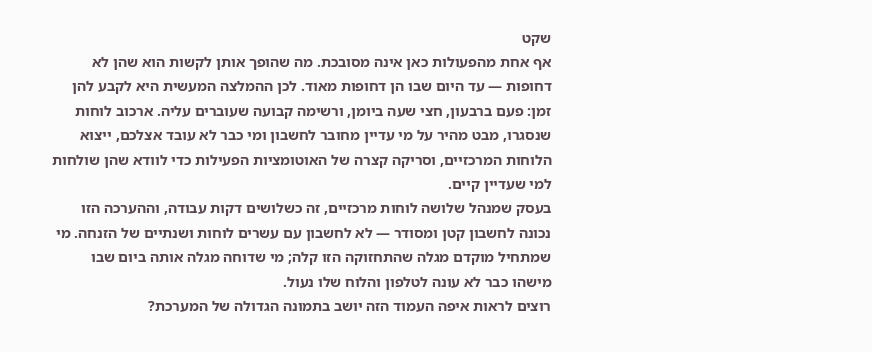שקט
אף אחת מהפעולות כאן אינה מסובכת. מה שהופך אותן לקשות הוא שהן לא דחופות — עד היום שבו הן דחופות מאוד. לכן ההמלצה המעשית היא לקבע להן זמן: פעם ברבעון, חצי שעה ביומן, ורשימה קבועה שעוברים עליה. ארכוב לוחות שנסגרו, מבט מהיר על מי עדיין מחובר לחשבון ומי כבר לא עובד אצלכם, ייצוא הלוחות המרכזיים, וסריקה קצרה של האוטומציות הפעילות כדי לוודא שהן שולחות למי שעדיין קיים.
בעסק שמנהל שלושה לוחות מרכזיים, זה כשלושים דקות עבודה, וההערכה הזו נכונה לחשבון קטן ומסודר — לא לחשבון עם עשרים לוחות ושנתיים של הזנחה. מי שמתחיל מוקדם מגלה שהתחזוקה הזו קלה; מי שדוחה מגלה אותה ביום שבו מישהו כבר לא עונה לטלפון והלוח שלו נעול.
רוצים לראות איפה העמוד הזה יושב בתמונה הגדולה של המערכת?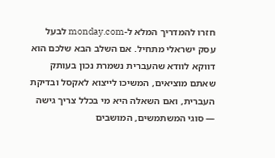חזרו להמדריך המלא ל-monday.com לבעל עסק ישראלי מתחיל. אם השלב הבא שלכם הוא דווקא לוודא שהעברית נשמרת נכון בעותק שאתם מוציאים, המשיכו לייצוא לאקסל ובדיקת העברית, ואם השאלה היא מי בכלל צריך גישה — סוגי המשתמשים, המושבים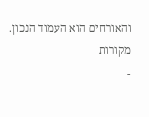והאורחים הוא העמוד הנכון.
מקורות
-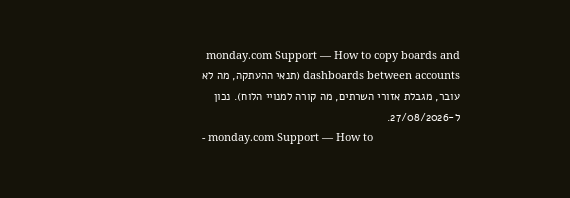monday.com Support — How to copy boards and dashboards between accounts (תנאי ההעתקה, מה לא עובר, מגבלת אזורי השרתים, מה קורה למנויי הלוח). נכון ל-27/08/2026.
- monday.com Support — How to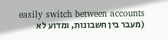easily switch between accounts (מעבר בין חשבונות, ומדוע לא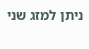ניתן למזג שני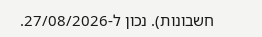חשבונות). נכון ל-27/08/2026.